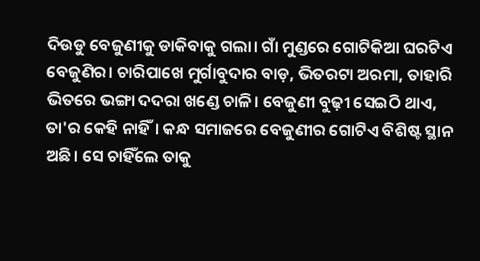ଦିଉଡୁ ବେଜୁଣୀକୁ ଡାକିବାକୁ ଗଲା। ଗାଁ ମୁଣ୍ଡରେ ଗୋଟିକିଆ ଘରଟିଏ ବେଜୁଣିର। ଚାରିପାଖେ ମୁର୍ଗାବୁଦାର ବାଡ଼, ଭିତରଟା ଅରମା, ତାହାରି ଭିତରେ ଭଙ୍ଗା ଦଦରା ଖଣ୍ଡେ ଚାଳି। ବେଜୁଣୀ ବୁଢ଼ୀ ସେଇଠି ଥାଏ, ତା'ର କେହି ନାହିଁ। କନ୍ଧ ସମାଜରେ ବେଜୁଣୀର ଗୋଟିଏ ବିଶିଷ୍ଟ ସ୍ଥାନ ଅଛି। ସେ ଚାହିଁଲେ ତାକୁ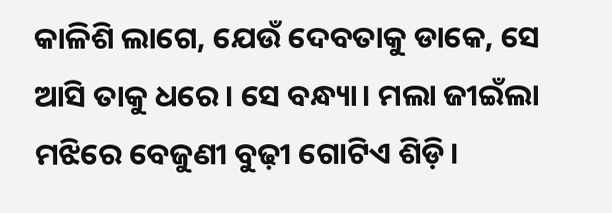କାଳିଶି ଲାଗେ, ଯେଉଁ ଦେବତାକୁ ଡାକେ, ସେ ଆସି ତାକୁ ଧରେ। ସେ ବନ୍ଧ୍ୟା। ମଲା ଜୀଇଁଲା ମଝିରେ ବେଜୁଣୀ ବୁଢ଼ୀ ଗୋଟିଏ ଶିଡ଼ି।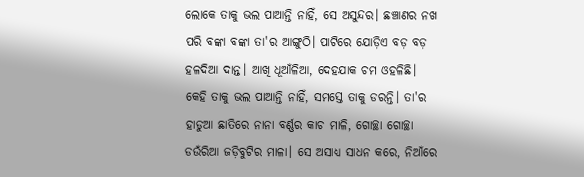ଲୋକେ ତାକୁ ଭଲ ପାଆନ୍ତି ନାହିଁ, ସେ ଅସୁନ୍ଦର। ଛଞ୍ଚାଣର ନଖ ପରି ବଙ୍କା ବଙ୍କା ତା'ର ଆଙ୍ଗୁଠି। ପାଟିରେ ଯୋଡ଼ିଏ ବଡ଼ ବଡ଼ ହଳଦିଆ ଦାନ୍ତ। ଆଖି ଧୂଆଁଳିଆ, ଦେହଯାକ ଚମ ଓହଳିଛି। କେହି ତାକୁ ଭଲ ପାଆନ୍ତି ନାହିଁ, ସମସ୍ତେ ତାକୁ ଡରନ୍ତି। ତା'ର ହାଡୁଆ ଛାତିରେ ନାନା ବର୍ଣ୍ଣର କାଚ ମାଳି, ଗୋଚ୍ଛା ଗୋଚ୍ଛା ଡଉଁରିଆ ଜଡ଼ିବୁଟିର ମାଳା। ସେ ଅସାଧ୍ୟ ସାଧନ କରେ, ନିଆଁରେ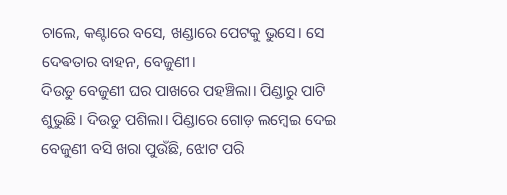ଚାଲେ, କଣ୍ଟାରେ ବସେ, ଖଣ୍ଡାରେ ପେଟକୁ ଭୁସେ। ସେ ଦେଵତାର ବାହନ, ବେଜୁଣୀ।
ଦିଉଡୁ ବେଜୁଣୀ ଘର ପାଖରେ ପହଞ୍ଚିଲା। ପିଣ୍ଡାରୁ ପାଟି ଶୁଭୁଛି। ଦିଉଡୁ ପଶିଲା। ପିଣ୍ଡାରେ ଗୋଡ଼ ଲମ୍ବେଇ ଦେଇ ବେଜୁଣୀ ବସି ଖରା ପୁଉଁଛି, ଝୋଟ ପରି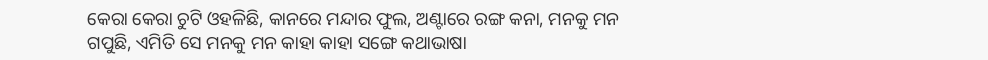କେରା କେରା ଚୁଟି ଓହଳିଛି, କାନରେ ମନ୍ଦାର ଫୁଲ, ଅଣ୍ଟାରେ ରଙ୍ଗ କନା, ମନକୁ ମନ ଗପୁଛି, ଏମିତି ସେ ମନକୁ ମନ କାହା କାହା ସଙ୍ଗେ କଥାଭାଷା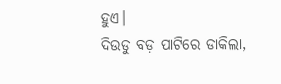ହୁଏ।
ଦିଉଡୁ ବଡ଼ ପାଟିରେ ଡାକିଲା,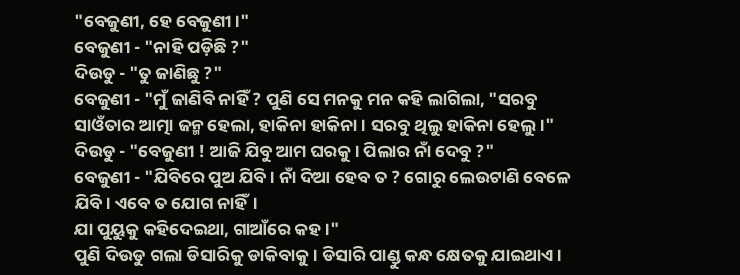"ବେଜୁଣୀ, ହେ ବେଜୁଣୀ।"
ବେଜୁଣୀ - "ନାହି ପଡ଼ିଛି ?"
ଦିଉଡୁ - "ତୁ ଜାଣିଛୁ ?"
ବେଜୁଣୀ - "ମୁଁ ଜାଣିବି ନାହିଁ ? ପୁଣି ସେ ମନକୁ ମନ କହି ଲାଗିଲା, "ସରବୁ ସାଓଁତାର ଆତ୍ମା ଜନ୍ମ ହେଲା, ହାକିନା ହାକିନା। ସରବୁ ଥିଲୁ ହାକିନା ହେଲୁ।"
ଦିଉଡୁ - "ବେଜୁଣୀ ! ଆଜି ଯିବୁ ଆମ ଘରକୁ। ପିଲାର ନାଁ ଦେବୁ ?"
ବେଜୁଣୀ - "ଯିବିରେ ପୁଅ ଯିବି। ନାଁ ଦିଆ ହେବ ତ ? ଗୋରୁ ଲେଉଟାଣି ବେଳେ ଯିବି। ଏବେ ତ ଯୋଗ ନାହିଁ।
ଯା ପୁୟୁକୁ କହିଦେଇଥା, ଗାଆଁରେ କହ।"
ପୁଣି ଦିଉଡୁ ଗଲା ଡିସାରିକୁ ଡାକିବାକୁ। ଡିସାରି ପାଣ୍ଡୁ କନ୍ଧ କ୍ଷେତକୁ ଯାଇଥାଏ।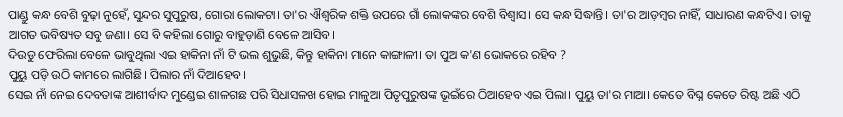ପାଣ୍ଡୁ କନ୍ଧ ବେଶି ବୁଢ଼ା ନୁହେଁ, ସୁନ୍ଦର ସୁପୁରୁଷ, ଗୋରା ଲୋକଟା। ତା'ର ଐଶ୍ୱରିକ ଶକ୍ତି ଉପରେ ଗାଁ ଲୋକଙ୍କର ବେଶି ବିଶ୍ୱାସ। ସେ କନ୍ଧ ସିଦ୍ଧାନ୍ତି। ତା'ର ଆଡ଼ମ୍ବର ନାହିଁ, ସାଧାରଣ କନ୍ଧଟିଏ। ତାକୁ ଆଗତ ଭବିଷ୍ୟତ ସବୁ ଜଣା। ସେ ବି କହିଲା ଗୋରୁ ବାହୁଡ଼ାଣି ବେଳେ ଆସିବ।
ଦିଉଡୁ ଫେରିଲା ବେଳେ ଭାବୁଥିଲା ଏଇ ହାକିନା ନାଁ ଟି ଭଲ ଶୁଭୁଛି, କିନ୍ତୁ ହାକିନା ମାନେ କାଙ୍ଗାଳୀ। ତା ପୁଅ କ'ଣ ଭୋକରେ ରହିବ ?
ପୁୟୁ ପଡ଼ି ଉଠି କାମରେ ଲାଗିଛି। ପିଲାର ନାଁ ଦିଆହେବ।
ସେଇ ନାଁ ନେଇ ଦେବତାଙ୍କ ଆଶୀର୍ବାଦ ମୁଣ୍ଡେଇ ଶାଳଗଛ ପରି ସିଧାସଳଖ ହୋଇ ମାଳୁଆ ପିତୃପୁରୁଷଙ୍କ ଭୂଇଁରେ ଠିଆହେବ ଏଇ ପିଲା। ପୁୟୁ ତା'ର ମାଆ। କେତେ ବିଘ୍ନ କେତେ ରିଷ୍ଟ ଅଛି ଏଠି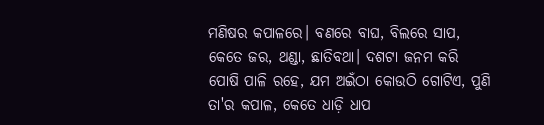ମଣିଷର କପାଳରେ। ବଣରେ ବାଘ, ବିଲରେ ସାପ, କେତେ ଜର, ଥଣ୍ଡା, ଛାତିବଥା। ଦଶଟା ଜନମ କରି ପୋଷି ପାଳି ରହେ, ଯମ ଅଇଁଠା କୋଉଠି ଗୋଟିଏ, ପୁଣି ତା'ର କପାଳ, କେତେ ଧାଡ଼ି ଧାପ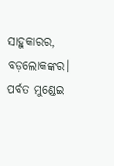ସାହୁକାରର, ବଡ଼ଲୋକଙ୍କର। ପର୍ବତ ମୁଣ୍ଡେଇ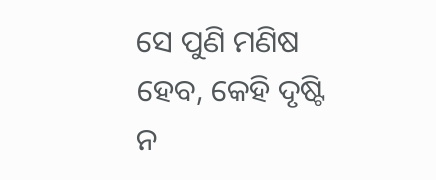ସେ ପୁଣି ମଣିଷ ହେବ, କେହି ଦୃଷ୍ଟି ନ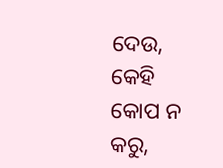ଦେଉ, କେହି କୋପ ନ କରୁ,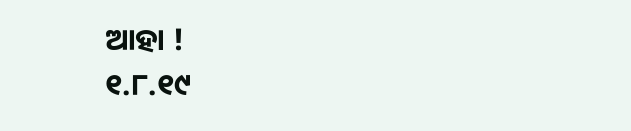ଆହା !
୧.୮.୧୯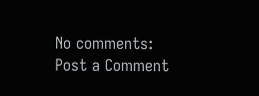No comments:
Post a Comment